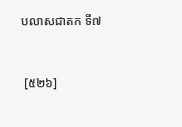បលាសជាតក ទី៧


 [៥២៦]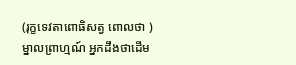(រុក្ខទេវតាពោធិសត្វ ពោលថា ) ម្នាលព្រាហ្មណ៍ អ្នកដឹងថាដើម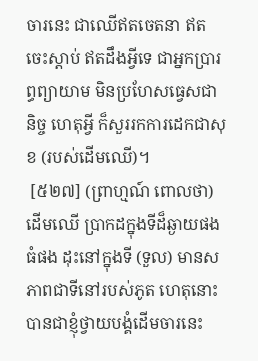ចារនេះ ជាឈើឥតចេតនា ឥតចេះស្ដាប់ ឥតដឹងអ្វីទេ ជាអ្នកប្រារព្ធព្យាយាម មិនប្រហែសធ្វេសជានិច្ច ហេតុអ្វី ក៏សួររកការដេកជាសុខ (របស់ដើមឈើ)។
 [៥២៧] (ព្រាហ្មណ៍ ពោលថា) ដើមឈើ ប្រាកដក្នុងទីដ៏ឆ្ងាយផង ធំផង ដុះនៅក្នុងទី (ទួល) មានសភាពជាទីនៅរបស់ភូត ហេតុនោះ បានជាខ្ញុំថ្វាយបង្គំដើមចារនេះ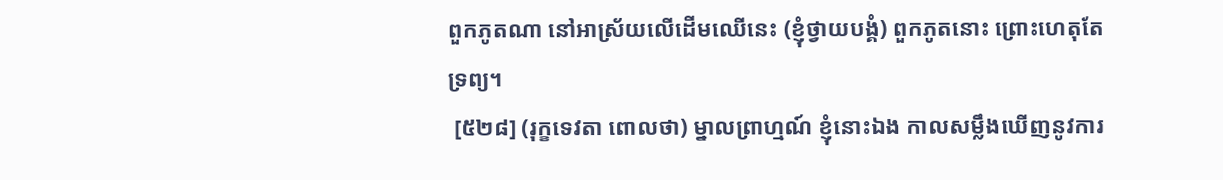ពួកភូតណា នៅអាស្រ័យលើដើមឈើនេះ (ខ្ញុំថ្វាយបង្គំ) ពួកភូតនោះ ព្រោះហេតុតែទ្រព្យ។
 [៥២៨] (រុក្ខទេវតា ពោលថា) ម្នាលព្រាហ្មណ៍ ខ្ញុំនោះឯង កាលសម្លឹងឃើញនូវការ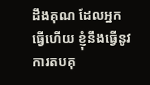ដឹងគុណ ដែលអ្នកធ្វើហើយ ខ្ញុំនឹងធ្វើនូវការតបគុ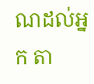ណដល់អ្នក តា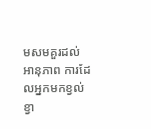មសមគួរដល់អានុភាព ការដែលអ្នកមកខ្វល់ខ្វា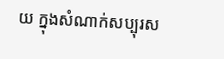យ ក្នុងសំណាក់សប្បុរស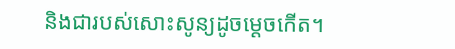និងជារបស់សោះសូន្យដូចម្ដេចកើត។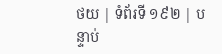ថយ | ទំព័រទី ១៩២ | បន្ទាប់